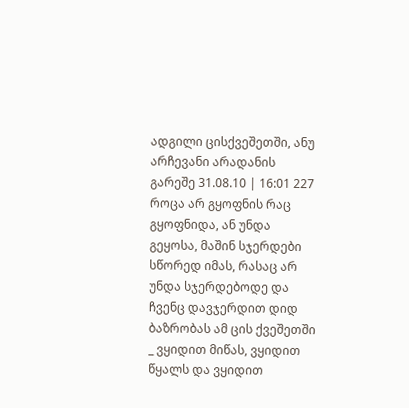ადგილი ცისქვეშეთში, ანუ არჩევანი არადანის გარეშე 31.08.10 | 16:01 227
როცა არ გყოფნის რაც გყოფნიდა, ან უნდა გეყოსა, მაშინ სჯერდები სწორედ იმას, რასაც არ უნდა სჯერდებოდე და ჩვენც დავჯერდით დიდ ბაზრობას ამ ცის ქვეშეთში _ ვყიდით მიწას, ვყიდით წყალს და ვყიდით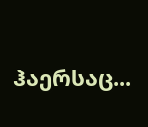ჰაერსაც...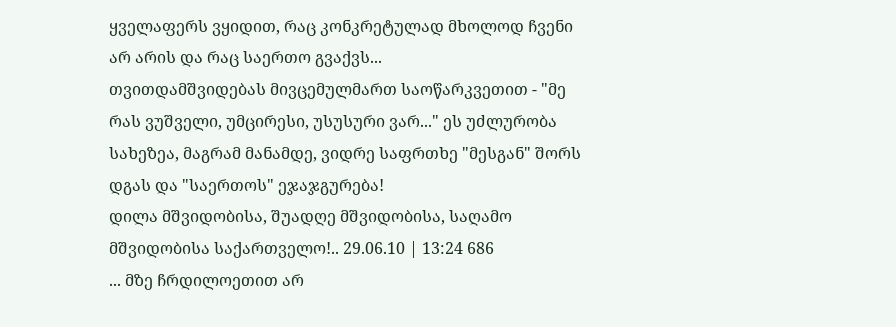ყველაფერს ვყიდით, რაც კონკრეტულად მხოლოდ ჩვენი არ არის და რაც საერთო გვაქვს...
თვითდამშვიდებას მივცემულმართ საოწარკვეთით - "მე რას ვუშველი, უმცირესი, უსუსური ვარ..." ეს უძლურობა სახეზეა, მაგრამ მანამდე, ვიდრე საფრთხე "მესგან" შორს დგას და "საერთოს" ეჯაჯგურება!
დილა მშვიდობისა, შუადღე მშვიდობისა, საღამო მშვიდობისა საქართველო!.. 29.06.10 | 13:24 686
... მზე ჩრდილოეთით არ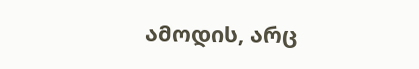ამოდის, არც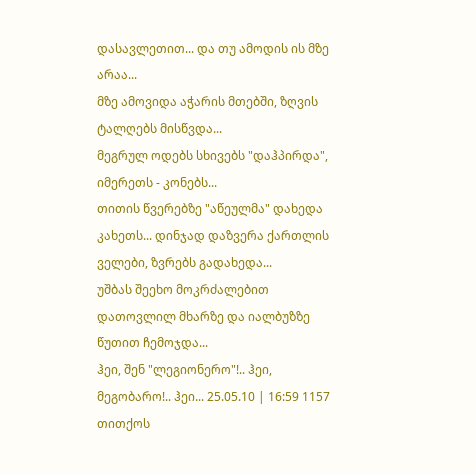დასავლეთით... და თუ ამოდის ის მზე არაა...
მზე ამოვიდა აჭარის მთებში, ზღვის ტალღებს მისწვდა...
მეგრულ ოდებს სხივებს "დაჰპირდა", იმერეთს - კონებს...
თითის წვერებზე "აწეულმა" დახედა კახეთს... დინჯად დაზვერა ქართლის ველები, ზვრებს გადახედა...
უშბას შეეხო მოკრძალებით დათოვლილ მხარზე და იალბუზზე წუთით ჩემოჯდა...
ჰეი, შენ "ლეგიონერო"!.. ჰეი, მეგობარო!.. ჰეი... 25.05.10 | 16:59 1157
თითქოს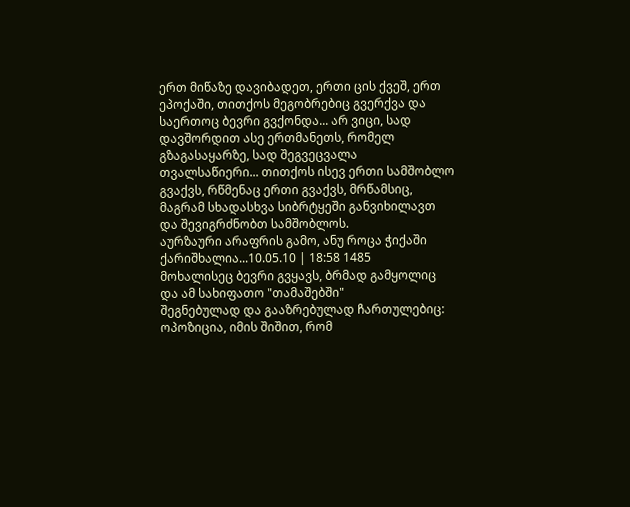ერთ მიწაზე დავიბადეთ, ერთი ცის ქვეშ, ერთ ეპოქაში, თითქოს მეგობრებიც გვერქვა და საერთოც ბევრი გვქონდა... არ ვიცი, სად დავშორდით ასე ერთმანეთს, რომელ გზაგასაყარზე, სად შეგვეცვალა თვალსაწიერი... თითქოს ისევ ერთი სამშობლო გვაქვს, რწმენაც ერთი გვაქვს, მრწამსიც, მაგრამ სხადასხვა სიბრტყეში განვიხილავთ და შევიგრძნობთ სამშობლოს.
აურზაური არაფრის გამო, ანუ როცა ჭიქაში ქარიშხალია...10.05.10 | 18:58 1485
მოხალისეც ბევრი გვყავს, ბრმად გამყოლიც და ამ სახიფათო "თამაშებში"
შეგნებულად და გააზრებულად ჩართულებიც: ოპოზიცია, იმის შიშით, რომ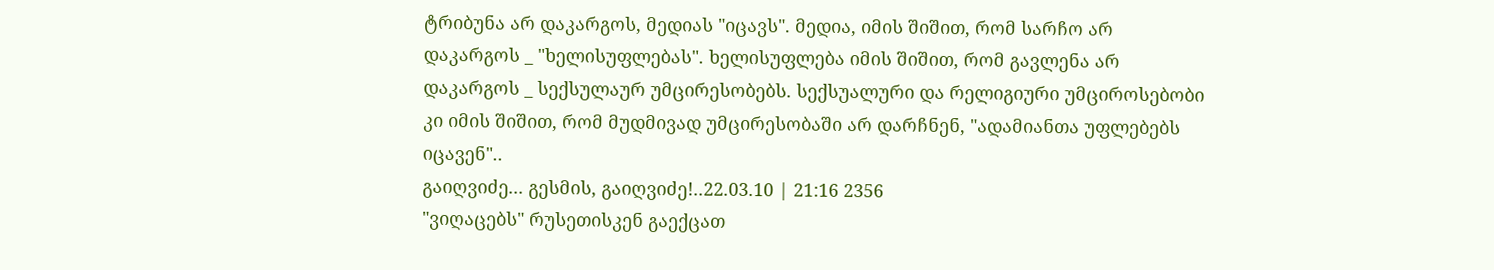ტრიბუნა არ დაკარგოს, მედიას "იცავს". მედია, იმის შიშით, რომ სარჩო არ
დაკარგოს _ "ხელისუფლებას". ხელისუფლება იმის შიშით, რომ გავლენა არ
დაკარგოს _ სექსულაურ უმცირესობებს. სექსუალური და რელიგიური უმციროსებობი
კი იმის შიშით, რომ მუდმივად უმცირესობაში არ დარჩნენ, "ადამიანთა უფლებებს
იცავენ"..
გაიღვიძე... გესმის, გაიღვიძე!..22.03.10 | 21:16 2356
"ვიღაცებს" რუსეთისკენ გაექცათ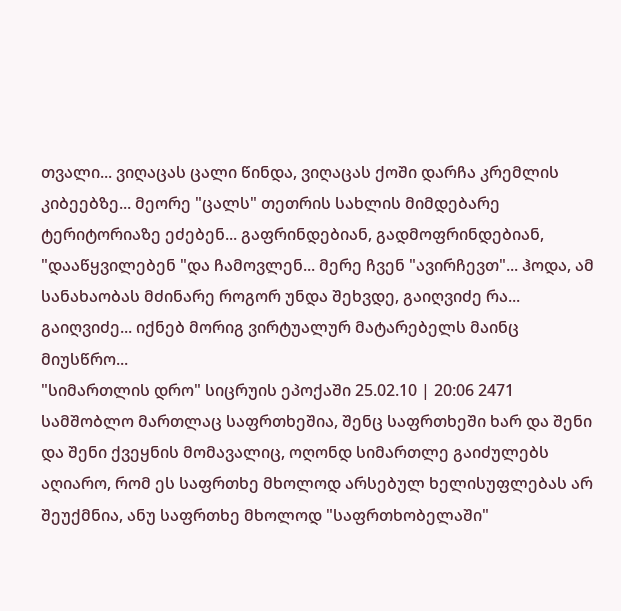თვალი... ვიღაცას ცალი წინდა, ვიღაცას ქოში დარჩა კრემლის კიბეებზე... მეორე "ცალს" თეთრის სახლის მიმდებარე ტერიტორიაზე ეძებენ... გაფრინდებიან, გადმოფრინდებიან, "დააწყვილებენ "და ჩამოვლენ... მერე ჩვენ "ავირჩევთ"... ჰოდა, ამ სანახაობას მძინარე როგორ უნდა შეხვდე, გაიღვიძე რა...
გაიღვიძე... იქნებ მორიგ ვირტუალურ მატარებელს მაინც მიუსწრო...
"სიმართლის დრო" სიცრუის ეპოქაში 25.02.10 | 20:06 2471
სამშობლო მართლაც საფრთხეშია, შენც საფრთხეში ხარ და შენი და შენი ქვეყნის მომავალიც, ოღონდ სიმართლე გაიძულებს აღიარო, რომ ეს საფრთხე მხოლოდ არსებულ ხელისუფლებას არ შეუქმნია, ანუ საფრთხე მხოლოდ "საფრთხობელაში"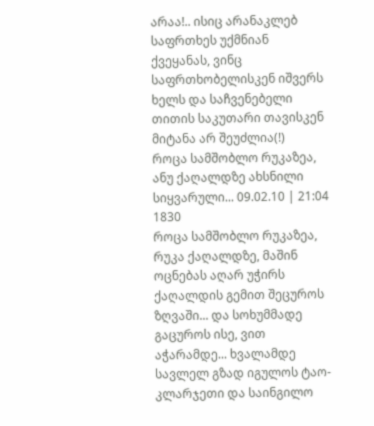არაა!.. ისიც არანაკლებ საფრთხეს უქმნიან ქვეყანას, ვინც საფრთხობელისკენ იშვერს ხელს და საჩვენებელი თითის საკუთარი თავისკენ მიტანა არ შეუძლია(!)
როცა სამშობლო რუკაზეა, ანუ ქაღალდზე ახსნილი სიყვარული... 09.02.10 | 21:04 1830
როცა სამშობლო რუკაზეა, რუკა ქაღალდზე, მაშინ ოცნებას აღარ უჭირს ქაღალდის გემით შეცუროს ზღვაში... და სოხუმმადე გაცუროს ისე, ვით აჭარამდე... ხვალამდე სავლელ გზად იგულოს ტაო-კლარჯეთი და საინგილო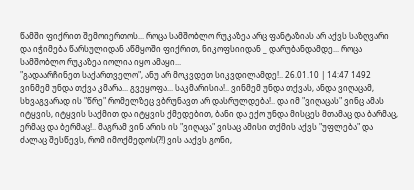წამში ფიქრით შემოიერთოს... როცა სამშობლო რუკაზეა არც ფანტაზიას არ აქვს საზღვარი და იჭიმება წარსულიდან აწმყოში ფიქრით, ნიკოფსიიდან _ დარუბანდამდე... როცა სამშობლო რუკაზეა იოლია იყო ამაყი...
"გადაარჩინეთ საქართველო", ანუ არ მოკვდეთ სიკვდილამდე!.. 26.01.10 | 14:47 1492
ვინმემ უნდა თქვა კმარა... გვეყოფა... საკმარისია!.. ვინმემ უნდა თქვას, ანდა ვიღაცამ, სხვაგვარად ის "წრე" რომელზეც ვბრუნავთ არ დასრულდება!.. და იმ "ვიღაცას" ვინც ამას იტყვის, იტყვის საქმით და იტყვის ქმედებით, ბანი და ექო უნდა მისცეს მთამაც და ბარმაც, ერმაც და ბერმაც!.. მაგრამ ვინ არის ის "ვიღაცა" ვისაც ამისი თქმის აქვს "უფლება" და ძალაც შესწევს, რომ იმოქმედოს(?!) ვის ააქვს გონი,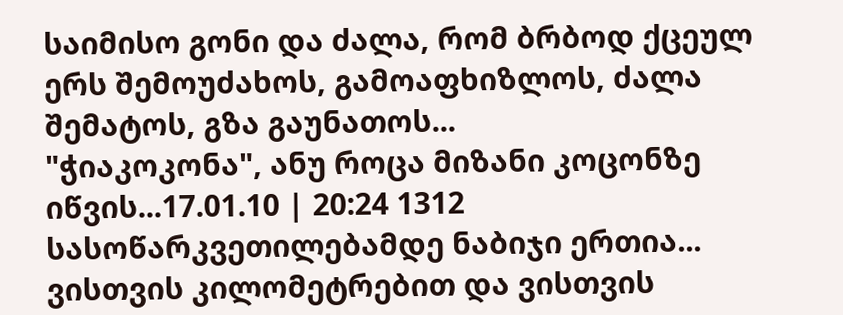საიმისო გონი და ძალა, რომ ბრბოდ ქცეულ ერს შემოუძახოს, გამოაფხიზლოს, ძალა შემატოს, გზა გაუნათოს...
"ჭიაკოკონა", ანუ როცა მიზანი კოცონზე იწვის...17.01.10 | 20:24 1312
სასოწარკვეთილებამდე ნაბიჯი ერთია... ვისთვის კილომეტრებით და ვისთვის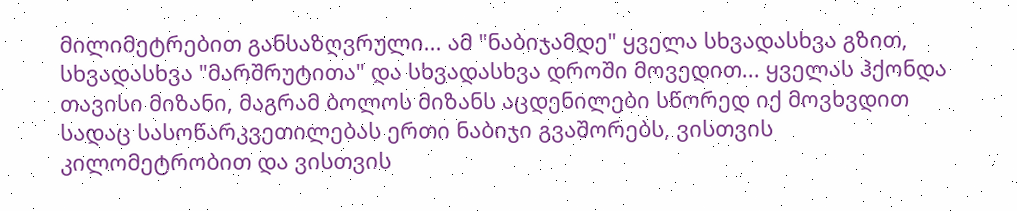მილიმეტრებით განსაზღვრული... ამ "ნაბიჯამდე" ყველა სხვადასხვა გზით, სხვადასხვა "მარშრუტითა" და სხვადასხვა დროში მოვედით... ყველას ჰქონდა თავისი მიზანი, მაგრამ ბოლოს მიზანს აცდენილები სწორედ იქ მოვხვდით სადაც სასოწარკვეთილებას ერთი ნაბიჯი გვაშორებს, ვისთვის კილომეტრობით და ვისთვის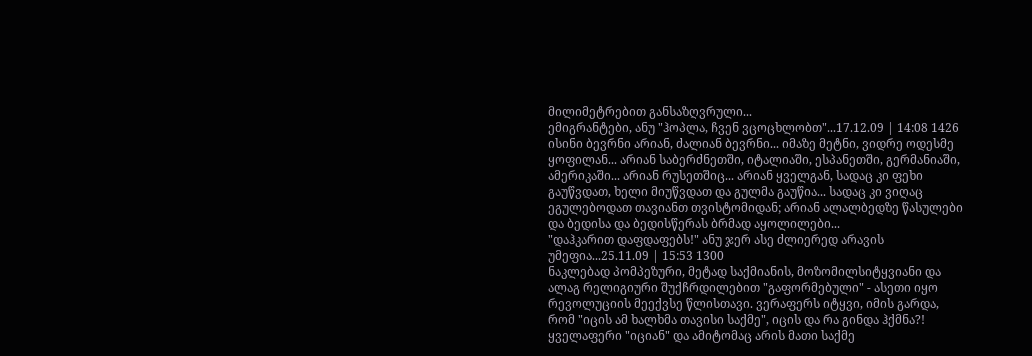მილიმეტრებით განსაზღვრული...
ემიგრანტები, ანუ "ჰოპლა, ჩვენ ვცოცხლობთ"...17.12.09 | 14:08 1426
ისინი ბევრნი არიან, ძალიან ბევრნი... იმაზე მეტნი, ვიდრე ოდესმე ყოფილან... არიან საბერძნეთში, იტალიაში, ესპანეთში, გერმანიაში, ამერიკაში... არიან რუსეთშიც... არიან ყველგან, სადაც კი ფეხი გაუწვდათ, ხელი მიუწვდათ და გულმა გაუწია... სადაც კი ვიღაც ეგულებოდათ თავიანთ თვისტომიდან; არიან ალალბედზე წასულები და ბედისა და ბედისწერას ბრმად აყოლილები...
"დაჰკარით დაფდაფებს!" ანუ ჯერ ასე ძლიერედ არავის უმეფია...25.11.09 | 15:53 1300
ნაკლებად პომპეზური, მეტად საქმიანის, მოზომილსიტყვიანი და ალაგ რელიგიური შუქჩრდილებით "გაფორმებული" - ასეთი იყო რევოლუციის მეექვსე წლისთავი. ვერაფერს იტყვი, იმის გარდა, რომ "იცის ამ ხალხმა თავისი საქმე", იცის და რა გინდა ჰქმნა?! ყველაფერი "იციან" და ამიტომაც არის მათი საქმე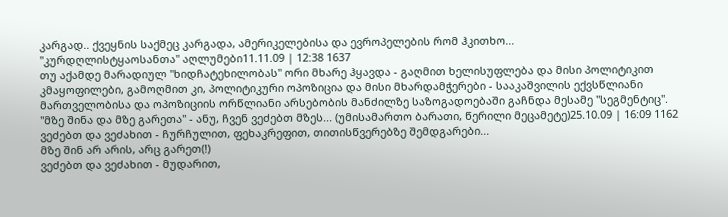კარგად.. ქვეყნის საქმეც კარგადა, ამერიკელებისა და ევროპელების რომ ჰკითხო...
"კურდღლისტყაოსანთა" აღლუმები11.11.09 | 12:38 1637
თუ აქამდე მარადიულ "ხიდჩატეხილობას" ორი მხარე ჰყავდა - გაღმით ხელისუფლება და მისი პოლიტიკით კმაყოფილები, გამოღმით კი, პოლიტიკური ოპოზიცია და მისი მხარდამჭერები - სააკაშვილის ექვსწლიანი მართველობისა და ოპოზიციის ორწლიანი არსებობის მანძილზე საზოგადოებაში გაჩნდა მესამე "სეგმენტიც".
"მზე შინა და მზე გარეთა" - ანუ, ჩვენ ვეძებთ მზეს... (უმისამართო ბარათი, წერილი მეცამეტე)25.10.09 | 16:09 1162
ვეძებთ და ვეძახით - ჩურჩულით, ფეხაკრეფით, თითისწვერებზე შემდგარები...
მზე შინ არ არის, არც გარეთ(!)
ვეძებთ და ვეძახით - მუდარით,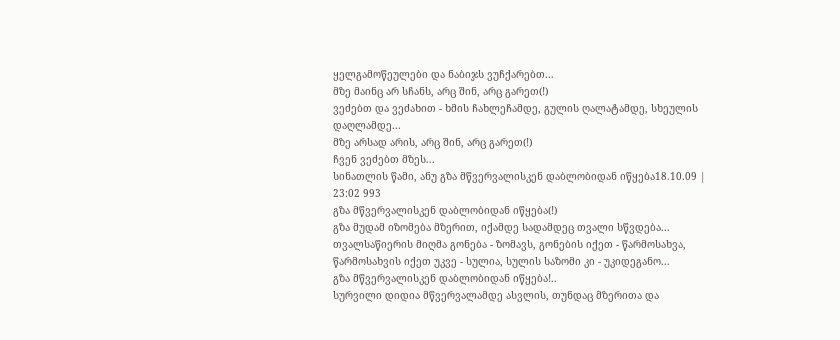ყელგამოწეულები და ნაბიჯს ვუჩქარებთ...
მზე მაინც არ სჩანს, არც შინ, არც გარეთ(!)
ვეძებთ და ვეძახით - ხმის ჩახლეჩამდე, გულის ღალატამდე, სხეულის დაღლამდე...
მზე არსად არის, არც შინ, არც გარეთ(!)
ჩვენ ვეძებთ მზეს...
სინათლის წამი, ანუ გზა მწვერვალისკენ დაბლობიდან იწყება18.10.09 | 23:02 993
გზა მწვერვალისკენ დაბლობიდან იწყება(!)
გზა მუდამ იზომება მზერით, იქამდე სადამდეც თვალი სწვდება...
თვალსაწიერის მიღმა გონება - ზომავს, გონების იქეთ - წარმოსახვა, წარმოსახვის იქეთ უკვე - სულია, სულის საზომი კი - უკიდეგანო...
გზა მწვერვალისკენ დაბლობიდან იწყება!..
სურვილი დიდია მწვერვალამდე ასვლის, თუნდაც მზერითა და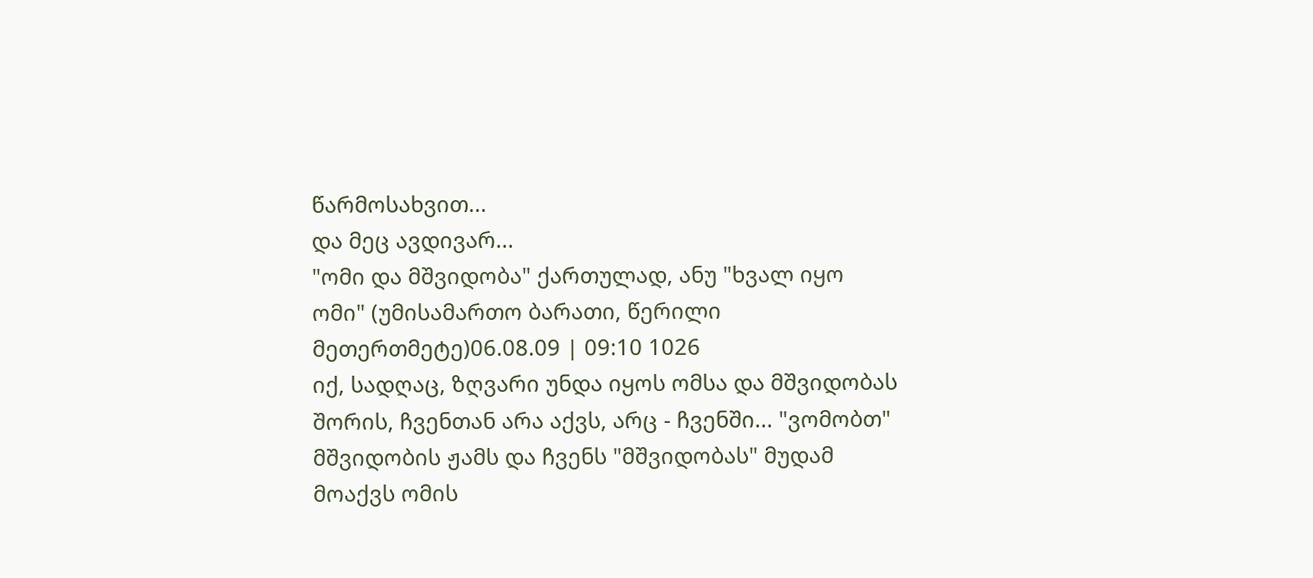წარმოსახვით...
და მეც ავდივარ...
"ომი და მშვიდობა" ქართულად, ანუ "ხვალ იყო ომი" (უმისამართო ბარათი, წერილი მეთერთმეტე)06.08.09 | 09:10 1026
იქ, სადღაც, ზღვარი უნდა იყოს ომსა და მშვიდობას შორის, ჩვენთან არა აქვს, არც - ჩვენში... "ვომობთ" მშვიდობის ჟამს და ჩვენს "მშვიდობას" მუდამ მოაქვს ომის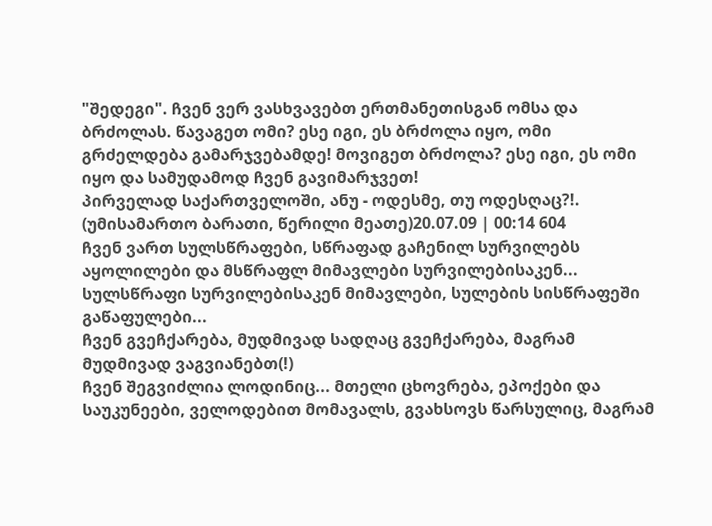"შედეგი". ჩვენ ვერ ვასხვავებთ ერთმანეთისგან ომსა და ბრძოლას. წავაგეთ ომი? ესე იგი, ეს ბრძოლა იყო, ომი გრძელდება გამარჯვებამდე! მოვიგეთ ბრძოლა? ესე იგი, ეს ომი იყო და სამუდამოდ ჩვენ გავიმარჯვეთ!
პირველად საქართველოში, ანუ - ოდესმე, თუ ოდესღაც?!. (უმისამართო ბარათი, წერილი მეათე)20.07.09 | 00:14 604
ჩვენ ვართ სულსწრაფები, სწრაფად გაჩენილ სურვილებს აყოლილები და მსწრაფლ მიმავლები სურვილებისაკენ... სულსწრაფი სურვილებისაკენ მიმავლები, სულების სისწრაფეში გაწაფულები...
ჩვენ გვეჩქარება, მუდმივად სადღაც გვეჩქარება, მაგრამ მუდმივად ვაგვიანებთ(!)
ჩვენ შეგვიძლია ლოდინიც... მთელი ცხოვრება, ეპოქები და საუკუნეები, ველოდებით მომავალს, გვახსოვს წარსულიც, მაგრამ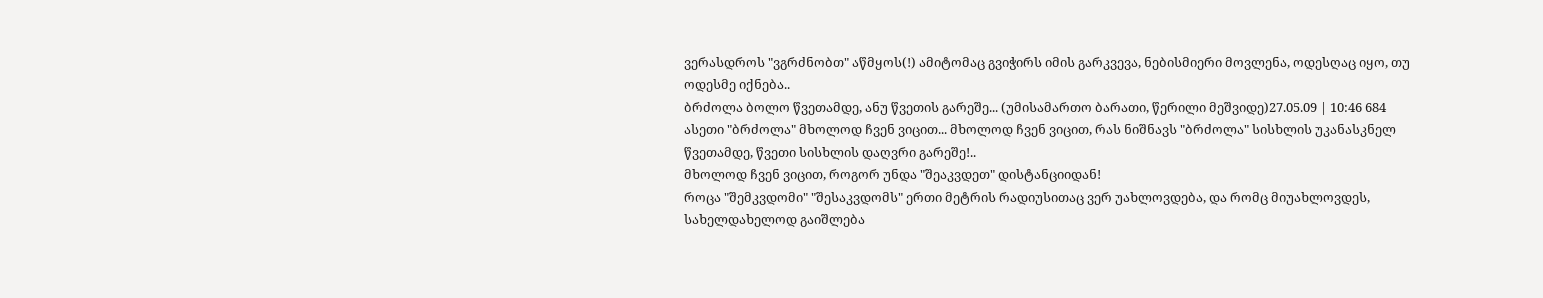ვერასდროს "ვგრძნობთ" აწმყოს(!) ამიტომაც გვიჭირს იმის გარკვევა, ნებისმიერი მოვლენა, ოდესღაც იყო, თუ ოდესმე იქნება..
ბრძოლა ბოლო წვეთამდე, ანუ წვეთის გარეშე... (უმისამართო ბარათი, წერილი მეშვიდე)27.05.09 | 10:46 684
ასეთი "ბრძოლა" მხოლოდ ჩვენ ვიცით... მხოლოდ ჩვენ ვიცით, რას ნიშნავს "ბრძოლა" სისხლის უკანასკნელ წვეთამდე, წვეთი სისხლის დაღვრი გარეშე!..
მხოლოდ ჩვენ ვიცით, როგორ უნდა "შეაკვდეთ" დისტანციიდან!
როცა "შემკვდომი" "შესაკვდომს" ერთი მეტრის რადიუსითაც ვერ უახლოვდება, და რომც მიუახლოვდეს, სახელდახელოდ გაიშლება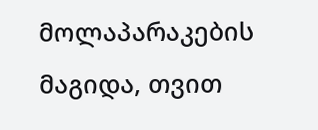მოლაპარაკების მაგიდა, თვით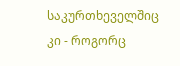საკურთხეველშიც კი - როგორც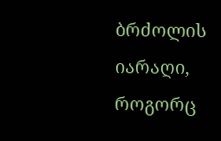ბრძოლის იარაღი, როგორც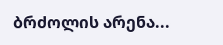ბრძოლის არენა...